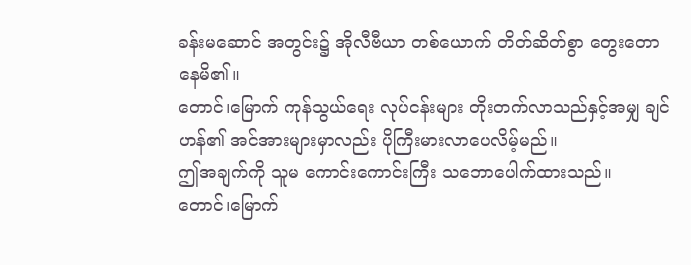ခန်းမဆောင် အတွင်း၌ အိုလီဗီယာ တစ်ယောက် တိတ်ဆိတ်စွာ တွေးတောနေမိ၏။
တောင်၊မြောက် ကုန်သွယ်ရေး လုပ်ငန်းများ တိုးတက်လာသည်နှင့်အမျှ ချင်ဟန်၏ အင်အားများမှာလည်း ပိုကြီးမားလာပေလိမ့်မည်။
ဤအချက်ကို သူမ ကောင်းကောင်းကြီး သဘောပေါက်ထားသည်။
တောင်၊မြောက်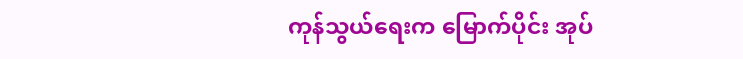ကုန်သွယ်ရေးက မြောက်ပိုင်း အုပ်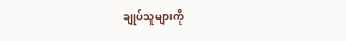ချုပ်သူများကို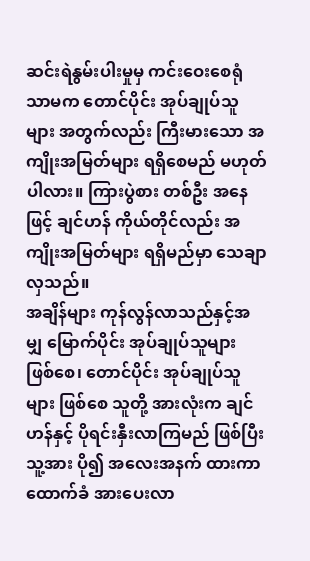ဆင်းရဲနွမ်းပါးမှုမှ ကင်းဝေးစေရုံသာမက တောင်ပိုင်း အုပ်ချုပ်သူများ အတွက်လည်း ကြီးမားသော အကျိုးအမြတ်များ ရရှိစေမည် မဟုတ်ပါလား။ ကြားပွဲစား တစ်ဦး အနေဖြင့် ချင်ဟန် ကိုယ်တိုင်လည်း အကျိုးအမြတ်များ ရရှိမည်မှာ သေချာလှသည်။
အချိန်များ ကုန်လွန်လာသည်နှင့်အမျှ မြောက်ပိုင်း အုပ်ချုပ်သူများ ဖြစ်စေ၊ တောင်ပိုင်း အုပ်ချုပ်သူများ ဖြစ်စေ သူတို့ အားလုံးက ချင်ဟန်နှင့် ပိုရင်းနှီးလာကြမည် ဖြစ်ပြီး သူ့အား ပို၍ အလေးအနက် ထားကာ ထောက်ခံ အားပေးလာ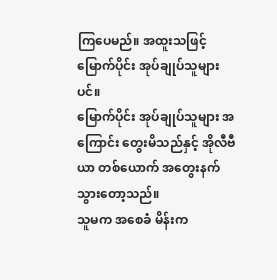ကြပေမည်။ အထူးသဖြင့် မြောက်ပိုင်း အုပ်ချုပ်သူများပင်။
မြောက်ပိုင်း အုပ်ချုပ်သူများ အကြောင်း တွေးမိသည်နှင့် အိုလီဗီယာ တစ်ယောက် အတွေးနက်သွားတော့သည်။
သူမက အစေခံ မိန်းက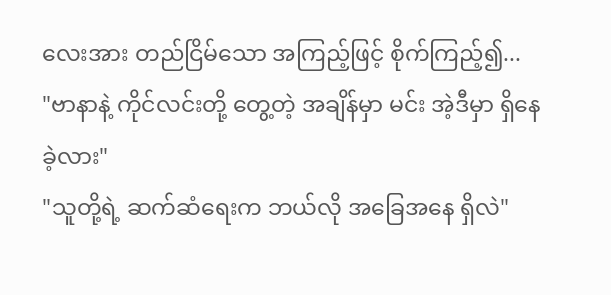လေးအား တည်ငြိမ်သော အကြည့်ဖြင့် စိုက်ကြည့်၍...
"ဗာနာနဲ့ ကိုင်လင်းတို့ တွေ့တဲ့ အချိန်မှာ မင်း အဲ့ဒီမှာ ရှိနေခဲ့လား"
"သူတို့ရဲ့ ဆက်ဆံရေးက ဘယ်လို အခြေအနေ ရှိလဲ"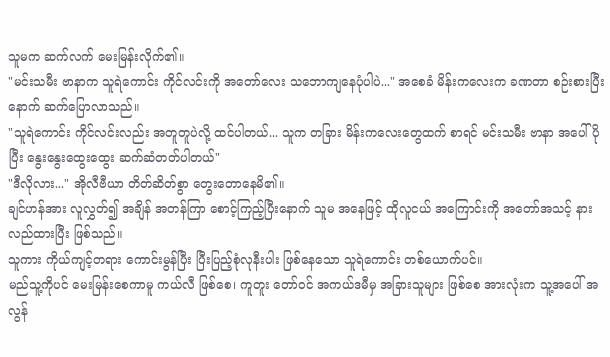သူမက ဆက်လက် မေးမြန်းလိုက်၏။
"မင်းသမီး ဗာနာက သူရဲကောင်း ကိုင်လင်းကို အတော်လေး သဘောကျနေပုံပါပဲ..." အစေခံ မိန်းကလေးက ခဏတာ စဉ်းစားပြီးနောက် ဆက်ပြောလာသည်။
"သူရဲကောင်း ကိုင်လင်းလည်း အတူတူပဲလို့ ထင်ပါတယ်... သူက တခြား မိန်းကလေးတွေထက် စာရင် မင်းသမီး ဗာနာ အပေါ် ပိုပြီး နွေးနွေးထွေးထွေး ဆက်ဆံတတ်ပါတယ်"
"ဒီလိုလား..." အိုလီဗီယာ တိတ်ဆိတ်စွာ တွေးတောနေမိ၏။
ချင်ဟန်အား လူလွှတ်၍ အချိန် အတန်ကြာ စောင့်ကြည့်ပြီးနောက် သူမ အနေဖြင့် ထိုလူငယ် အကြောင်းကို အတော်အသင့် နားလည်ထားပြီး ဖြစ်သည်။
သူကား ကိုယ်ကျင့်တရား ကောင်းမွန်ပြီး ပြီးပြည့်စုံလုနီးပါး ဖြစ်နေသော သူရဲကောင်း တစ်ယောက်ပင်။
မည်သူ့ကိုပင် မေးမြန်းစေကာမူ ကယ်လီ ဖြစ်စေ၊ ကူတူး တော်ဝင် အကယ်ဒမီမှ အခြားသူများ ဖြစ်စေ အားလုံးက သူ့အပေါ် အလွန်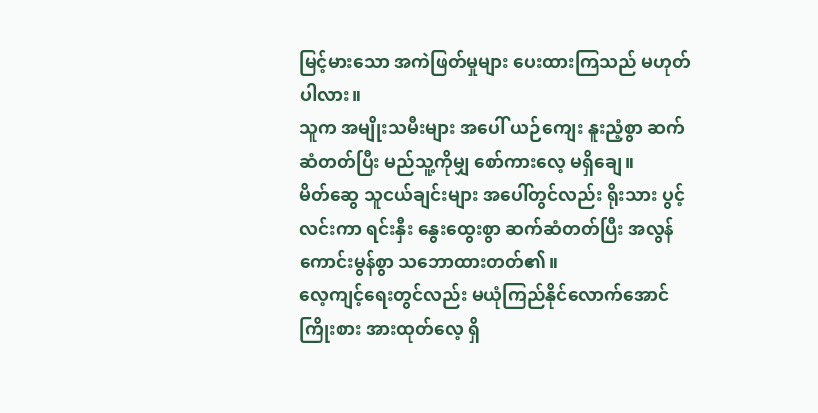မြင့်မားသော အကဲဖြတ်မှုများ ပေးထားကြသည် မဟုတ်ပါလား။
သူက အမျိုးသမီးများ အပေါ် ယဉ်ကျေး နူးညံ့စွာ ဆက်ဆံတတ်ပြီး မည်သူ့ကိုမျှ စော်ကားလေ့ မရှိချေ။
မိတ်ဆွေ သူငယ်ချင်းများ အပေါ်တွင်လည်း ရိုးသား ပွင့်လင်းကာ ရင်းနှီး နွေးထွေးစွာ ဆက်ဆံတတ်ပြီး အလွန် ကောင်းမွန်စွာ သဘောထားတတ်၏။
လေ့ကျင့်ရေးတွင်လည်း မယုံကြည်နိုင်လောက်အောင် ကြိုးစား အားထုတ်လေ့ ရှိ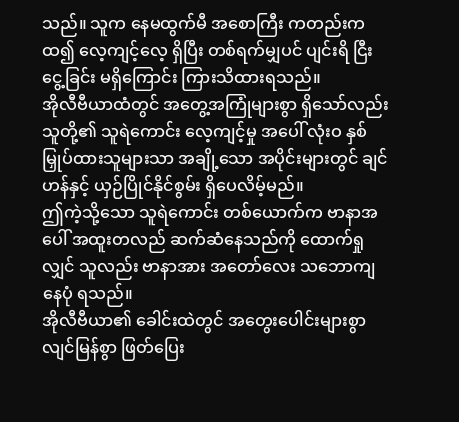သည်။ သူက နေမထွက်မီ အစောကြီး ကတည်းက ထ၍ လေ့ကျင့်လေ့ ရှိပြီး တစ်ရက်မျှပင် ပျင်းရိ ငြီးငွေ့ခြင်း မရှိကြောင်း ကြားသိထားရသည်။
အိုလီဗီယာထံတွင် အတွေ့အကြုံများစွာ ရှိသော်လည်း သူတို့၏ သူရဲကောင်း လေ့ကျင့်မှု အပေါ် လုံးဝ နှစ်မြှုပ်ထားသူများသာ အချို့သော အပိုင်းများတွင် ချင်ဟန်နှင့် ယှဉ်ပြိုင်နိုင်စွမ်း ရှိပေလိမ့်မည်။
ဤကဲ့သို့သော သူရဲကောင်း တစ်ယောက်က ဗာနာအပေါ် အထူးတလည် ဆက်ဆံနေသည်ကို ထောက်ရှုလျှင် သူလည်း ဗာနာအား အတော်လေး သဘောကျနေပုံ ရသည်။
အိုလီဗီယာ၏ ခေါင်းထဲတွင် အတွေးပေါင်းများစွာ လျင်မြန်စွာ ဖြတ်ပြေး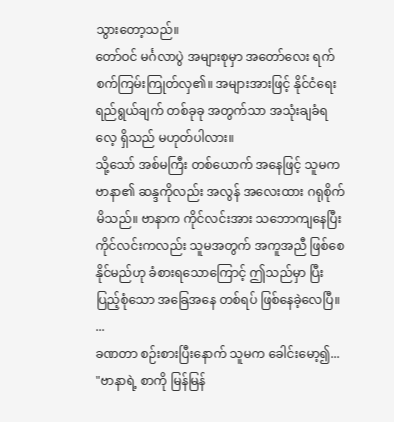သွားတော့သည်။
တော်ဝင် မင်္ဂလာပွဲ အများစုမှာ အတော်လေး ရက်စက်ကြမ်းကြုတ်လှ၏။ အများအားဖြင့် နိုင်ငံရေး ရည်ရွယ်ချက် တစ်ခုခု အတွက်သာ အသုံးချခံရလေ့ ရှိသည် မဟုတ်ပါလား။
သို့သော် အစ်မကြီး တစ်ယောက် အနေဖြင့် သူမက ဗာနာ၏ ဆန္ဒကိုလည်း အလွန် အလေးထား ဂရုစိုက်မိသည်။ ဗာနာက ကိုင်လင်းအား သဘောကျနေပြီး ကိုင်လင်းကလည်း သူမအတွက် အကူအညီ ဖြစ်စေနိုင်မည်ဟု ခံစားရသောကြောင့် ဤသည်မှာ ပြီးပြည့်စုံသော အခြေအနေ တစ်ရပ် ဖြစ်နေခဲ့လေပြီ။
...
ခဏတာ စဉ်းစားပြီးနောက် သူမက ခေါင်းမော့၍...
"ဗာနာရဲ့ စာကို မြန်မြန်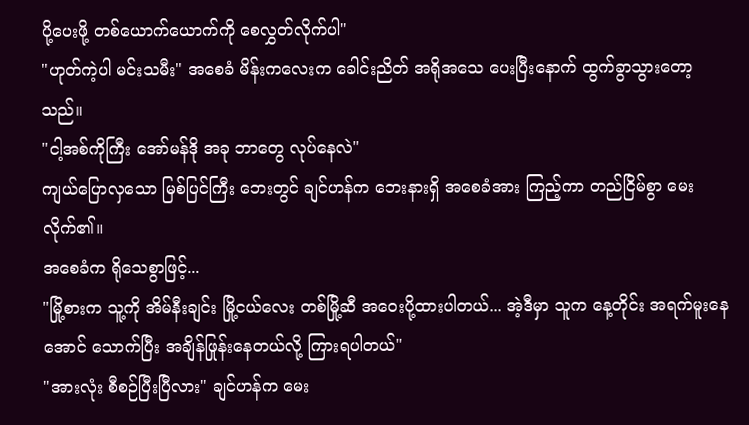ပို့ပေးဖို့ တစ်ယောက်ယောက်ကို စေလွှတ်လိုက်ပါ"
"ဟုတ်ကဲ့ပါ မင်းသမီး" အစေခံ မိန်းကလေးက ခေါင်းညိတ် အရိုအသေ ပေးပြီးနောက် ထွက်ခွာသွားတော့သည်။
"ငါ့အစ်ကိုကြီး အော်မန်ဒို အခု ဘာတွေ လုပ်နေလဲ"
ကျယ်ပြောလှသော မြစ်ပြင်ကြီး ဘေးတွင် ချင်ဟန်က ဘေးနားရှိ အစေခံအား ကြည့်ကာ တည်ငြိမ်စွာ မေးလိုက်၏။
အစေခံက ရိုသေစွာဖြင့်...
"မြို့စားက သူ့ကို အိမ်နီးချင်း မြို့ငယ်လေး တစ်မြို့ဆီ အဝေးပို့ထားပါတယ်... အဲ့ဒီမှာ သူက နေ့တိုင်း အရက်မူးနေအောင် သောက်ပြီး အချိန်ဖြုန်းနေတယ်လို့ ကြားရပါတယ်"
"အားလုံး စီစဉ်ပြီးပြီလား" ချင်ဟန်က မေး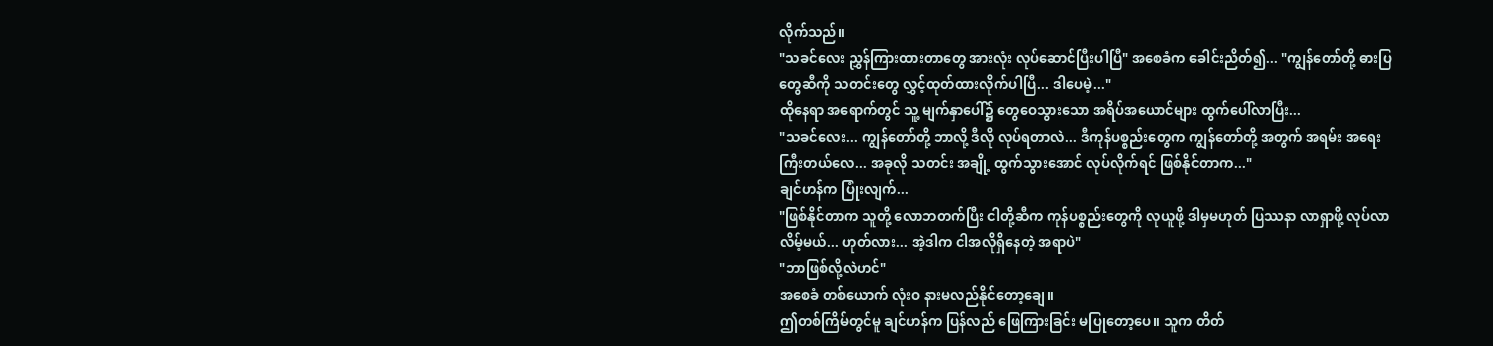လိုက်သည်။
"သခင်လေး ညွှန်ကြားထားတာတွေ အားလုံး လုပ်ဆောင်ပြီးပါပြီ" အစေခံက ခေါင်းညိတ်၍... "ကျွန်တော်တို့ ဓားပြတွေဆီကို သတင်းတွေ လွှင့်ထုတ်ထားလိုက်ပါပြီ... ဒါပေမဲ့..."
ထိုနေရာ အရောက်တွင် သူ့ မျက်နှာပေါ်၌ တွေဝေသွားသော အရိပ်အယောင်များ ထွက်ပေါ်လာပြီး...
"သခင်လေး... ကျွန်တော်တို့ ဘာလို့ ဒီလို လုပ်ရတာလဲ... ဒီကုန်ပစ္စည်းတွေက ကျွန်တော်တို့ အတွက် အရမ်း အရေးကြီးတယ်လေ... အခုလို သတင်း အချို့ ထွက်သွားအောင် လုပ်လိုက်ရင် ဖြစ်နိုင်တာက..."
ချင်ဟန်က ပြုံးလျက်...
"ဖြစ်နိုင်တာက သူတို့ လောဘတက်ပြီး ငါတို့ဆီက ကုန်ပစ္စည်းတွေကို လုယူဖို့ ဒါမှမဟုတ် ပြဿနာ လာရှာဖို့ လုပ်လာလိမ့်မယ်... ဟုတ်လား... အဲ့ဒါက ငါအလိုရှိနေတဲ့ အရာပဲ"
"ဘာဖြစ်လို့လဲဟင်"
အစေခံ တစ်ယောက် လုံးဝ နားမလည်နိုင်တော့ချေ။
ဤတစ်ကြိမ်တွင်မူ ချင်ဟန်က ပြန်လည် ဖြေကြားခြင်း မပြုတော့ပေ။ သူက တိတ်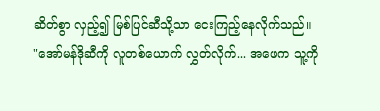ဆိတ်စွာ လှည့်၍ မြစ်ပြင်ဆီသို့သာ ငေးကြည့်နေလိုက်သည်။
"အော်မန်ဒိုဆီကို လူတစ်ယောက် လွှတ်လိုက်... အဖေက သူ့ကို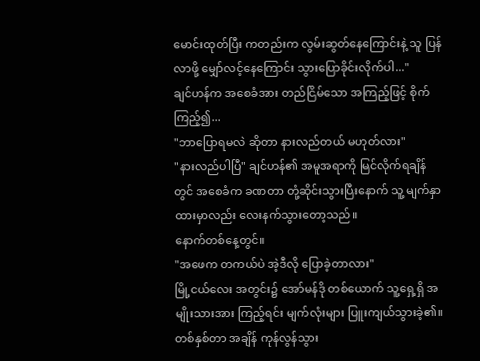မောင်းထုတ်ပြီး ကတည်းက လွမ်းဆွတ်နေကြောင်းနဲ့ သူ ပြန်လာဖို့ မျှော်လင့်နေကြောင်း သွားပြောခိုင်းလိုက်ပါ..."
ချင်ဟန်က အစေခံအား တည်ငြိမ်သော အကြည့်ဖြင့် စိုက်ကြည့်၍...
"ဘာပြောရမလဲ ဆိုတာ နားလည်တယ် မဟုတ်လား"
"နားလည်ပါပြီ" ချင်ဟန်၏ အမူအရာကို မြင်လိုက်ရချိန်တွင် အစေခံက ခဏတာ တုံ့ဆိုင်းသွားပြီးနောက် သူ့ မျက်နှာထားမှာလည်း လေးနက်သွားတော့သည်။
နောက်တစ်နေ့တွင်။
"အဖေက တကယ်ပဲ အဲ့ဒီလို ပြောခဲ့တာလား"
မြို့ငယ်လေး အတွင်း၌ အော်မန်ဒို တစ်ယောက် သူ့ရှေ့ရှိ အမျိုးသားအား ကြည့်ရင်း မျက်လုံးများ ပြူးကျယ်သွားခဲ့၏။
တစ်နှစ်တာ အချိန် ကုန်လွန်သွား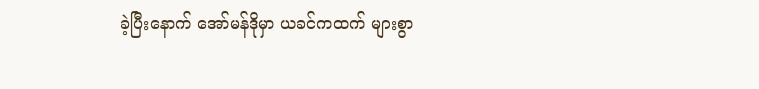ခဲ့ပြီးနောက် အော်မန်ဒိုမှာ ယခင်ကထက် များစွာ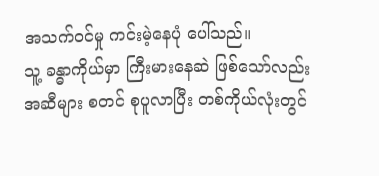အသက်ဝင်မှု ကင်းမဲ့နေပုံ ပေါ်သည်။
သူ့ ခန္ဓာကိုယ်မှာ ကြီးမားနေဆဲ ဖြစ်သော်လည်း အဆီများ စတင် စုပူလာပြီး တစ်ကိုယ်လုံးတွင်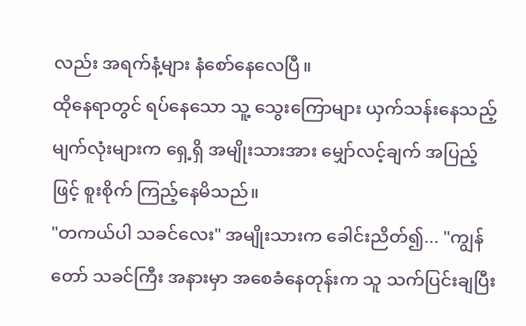လည်း အရက်နံ့များ နံစော်နေလေပြီ။
ထိုနေရာတွင် ရပ်နေသော သူ့ သွေးကြောများ ယှက်သန်းနေသည့် မျက်လုံးများက ရှေ့ရှိ အမျိုးသားအား မျှော်လင့်ချက် အပြည့်ဖြင့် စူးစိုက် ကြည့်နေမိသည်။
"တကယ်ပါ သခင်လေး" အမျိုးသားက ခေါင်းညိတ်၍... "ကျွန်တော် သခင်ကြီး အနားမှာ အစေခံနေတုန်းက သူ သက်ပြင်းချပြီး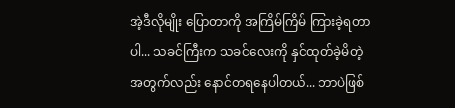အဲ့ဒီလိုမျိုး ပြောတာကို အကြိမ်ကြိမ် ကြားခဲ့ရတာပါ... သခင်ကြီးက သခင်လေးကို နှင်ထုတ်ခဲ့မိတဲ့ အတွက်လည်း နောင်တရနေပါတယ်... ဘာပဲဖြစ်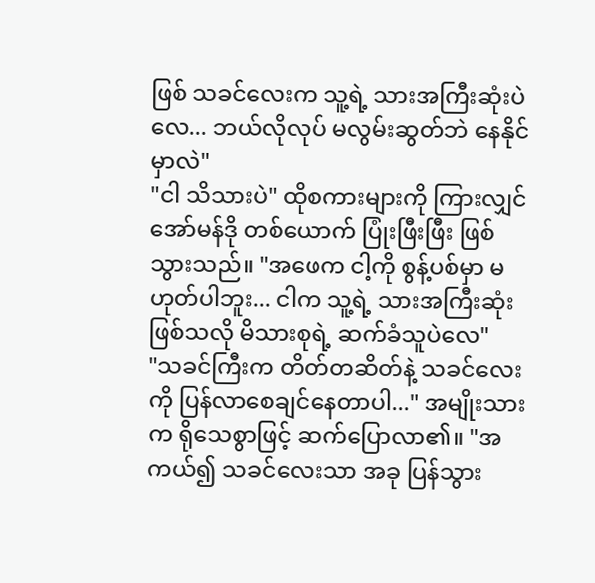ဖြစ် သခင်လေးက သူ့ရဲ့ သားအကြီးဆုံးပဲလေ... ဘယ်လိုလုပ် မလွမ်းဆွတ်ဘဲ နေနိုင်မှာလဲ"
"ငါ သိသားပဲ" ထိုစကားများကို ကြားလျှင် အော်မန်ဒို တစ်ယောက် ပြုံးဖြီးဖြီး ဖြစ်သွားသည်။ "အဖေက ငါ့ကို စွန့်ပစ်မှာ မဟုတ်ပါဘူး... ငါက သူ့ရဲ့ သားအကြီးဆုံး ဖြစ်သလို မိသားစုရဲ့ ဆက်ခံသူပဲလေ"
"သခင်ကြီးက တိတ်တဆိတ်နဲ့ သခင်လေးကို ပြန်လာစေချင်နေတာပါ..." အမျိုးသားက ရိုသေစွာဖြင့် ဆက်ပြောလာ၏။ "အကယ်၍ သခင်လေးသာ အခု ပြန်သွား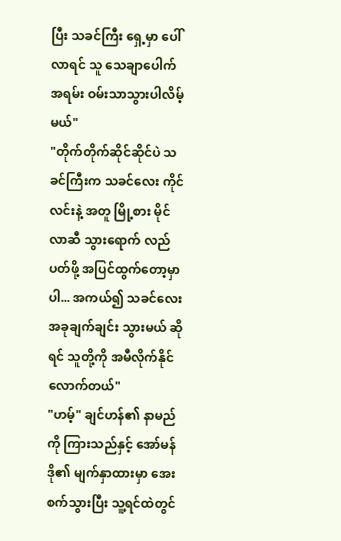ပြီး သခင်ကြီး ရှေ့မှာ ပေါ်လာရင် သူ သေချာပေါက် အရမ်း ဝမ်းသာသွားပါလိမ့်မယ်"
"တိုက်တိုက်ဆိုင်ဆိုင်ပဲ သခင်ကြီးက သခင်လေး ကိုင်လင်းနဲ့ အတူ မြို့စား မိုင်လာဆီ သွားရောက် လည်ပတ်ဖို့ အပြင်ထွက်တော့မှာပါ... အကယ်၍ သခင်လေး အခုချက်ချင်း သွားမယ် ဆိုရင် သူတို့ကို အမီလိုက်နိုင်လောက်တယ်"
"ဟမ့်" ချင်ဟန်၏ နာမည်ကို ကြားသည်နှင့် အော်မန်ဒို၏ မျက်နှာထားမှာ အေးစက်သွားပြီး သူ့ရင်ထဲတွင်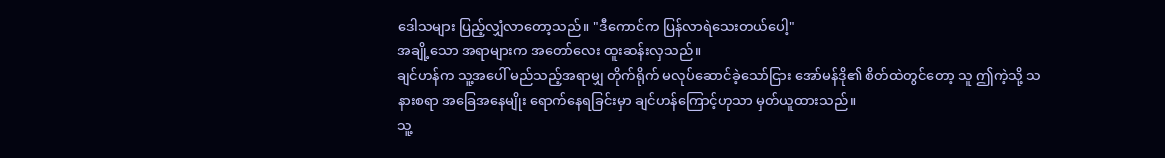ဒေါသများ ပြည့်လျှံလာတော့သည်။ "ဒီကောင်က ပြန်လာရဲသေးတယ်ပေါ့"
အချို့သော အရာများက အတော်လေး ထူးဆန်းလှသည်။
ချင်ဟန်က သူ့အပေါ် မည်သည့်အရာမျှ တိုက်ရိုက် မလုပ်ဆောင်ခဲ့သော်ငြား အော်မန်ဒို၏ စိတ်ထဲတွင်တော့ သူ ဤကဲ့သို့ သနားစရာ အခြေအနေမျိုး ရောက်နေရခြင်းမှာ ချင်ဟန်ကြောင့်ဟုသာ မှတ်ယူထားသည်။
သူ့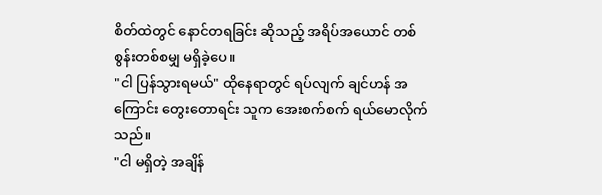စိတ်ထဲတွင် နောင်တရခြင်း ဆိုသည့် အရိပ်အယောင် တစ်စွန်းတစ်စမျှ မရှိခဲ့ပေ။
"ငါ ပြန်သွားရမယ်" ထိုနေရာတွင် ရပ်လျက် ချင်ဟန် အကြောင်း တွေးတောရင်း သူက အေးစက်စက် ရယ်မောလိုက်သည်။
"ငါ မရှိတဲ့ အချိန်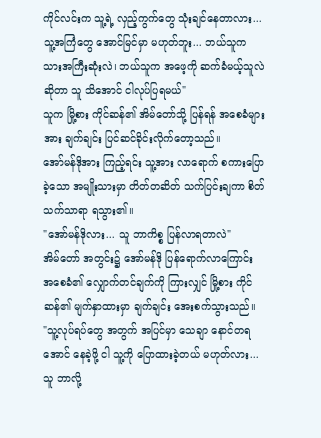ကိုင်လင်းက သူ့ရဲ့ လှည့်ကွက်တွေ သုံးချင်နေတာလား... သူ့အကြံတွေ အောင်မြင်မှာ မဟုတ်ဘူး... ဘယ်သူက သားအကြီးဆုံးလဲ၊ ဘယ်သူက အဖေ့ကို ဆက်ခံမယ့်သူလဲ ဆိုတာ သူ သိအောင် ငါလုပ်ပြရမယ်"
သူက မြို့စား ကိုင်ဆန်၏ အိမ်တော်သို့ ပြန်ရန် အစေခံများအား ချက်ချင်း ပြင်ဆင်ခိုင်းလိုက်တော့သည်။
အော်မန်ဒိုအား ကြည့်ရင်း သူ့အား လာရောက် စကားပြောခဲ့သော အမျိုးသားမှာ တိတ်တဆိတ် သက်ပြင်းချကာ စိတ်သက်သာရာ ရသွား၏။
"အော်မန်ဒိုလား... သူ ဘာကိစ္စ ပြန်လာရတာလဲ"
အိမ်တော် အတွင်း၌ အော်မန်ဒို ပြန်ရောက်လာကြောင်း အစေခံ၏ လျှောက်တင်ချက်ကို ကြားလျှင် မြို့စား ကိုင်ဆန်၏ မျက်နှာထားမှာ ချက်ချင်း အေးစက်သွားသည်။
"သူ့လုပ်ရပ်တွေ အတွက် အပြင်မှာ သေချာ နောင်တရအောင် နေခဲ့ဖို့ ငါ သူ့ကို ပြောထားခဲ့တယ် မဟုတ်လား... သူ ဘာလို့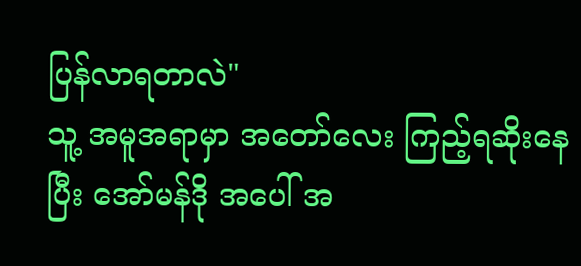ပြန်လာရတာလဲ"
သူ့ အမူအရာမှာ အတော်လေး ကြည့်ရဆိုးနေပြီး အော်မန်ဒို အပေါ် အ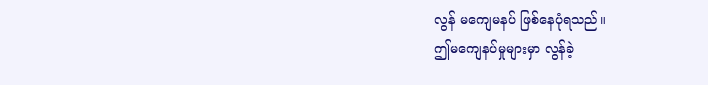လွန် မကျေမနပ် ဖြစ်နေပုံရသည်။
ဤမကျေနပ်မှုများမှာ လွန်ခဲ့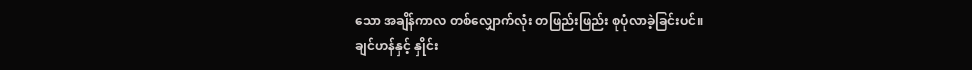သော အချိန်ကာလ တစ်လျှောက်လုံး တဖြည်းဖြည်း စုပုံလာခဲ့ခြင်းပင်။
ချင်ဟန်နှင့် နှိုင်း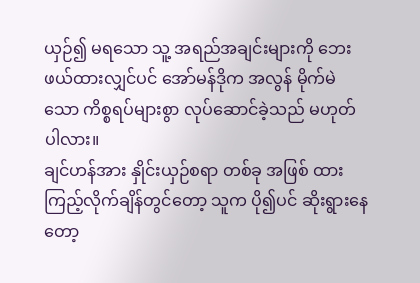ယှဉ်၍ မရသော သူ့ အရည်အချင်းများကို ဘေးဖယ်ထားလျှင်ပင် အော်မန်ဒိုက အလွန် မိုက်မဲသော ကိစ္စရပ်များစွာ လုပ်ဆောင်ခဲ့သည် မဟုတ်ပါလား။
ချင်ဟန်အား နှိုင်းယှဉ်စရာ တစ်ခု အဖြစ် ထားကြည့်လိုက်ချိန်တွင်တော့ သူက ပို၍ပင် ဆိုးရွားနေတော့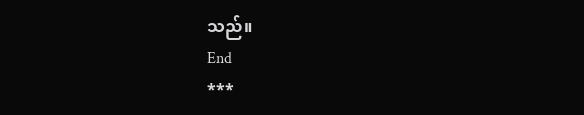သည်။
End
***